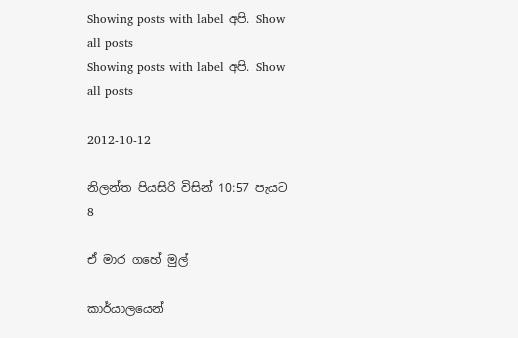Showing posts with label අපි. Show all posts
Showing posts with label අපි. Show all posts

2012-10-12

නිලන්ත පියසිරි විසින් 10:57 පැයට
8

ඒ මාර ගහේ මුල්

කාර්යාලයෙන්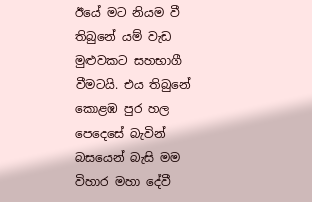ඊයේ මට නියම වී තිබුනේ යම් වැඩ මුළුවකට සහභාගී වීමටයි. එය තිබුනේ කොළඹ පුර හල පෙදෙසේ බැවින් බසයෙන් බැසි මම විහාර මහා දේවී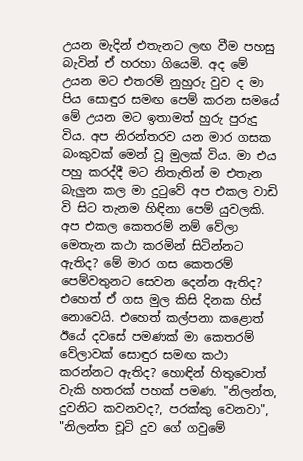උයන මැදින් එතැනට ලඟ වීම පහසු බැවින් ඒ හරහා ගියෙමි. අද මේ උයන මට එතරම් නුහුරු වුව ද මා පිය සොඳුර සමඟ පෙම් කරන සමයේ මේ උයන මට ඉතාමත් හුරු පුරුදු විය. අප නිරන්තරව යන මාර ගසක බංකුවක් මෙන් වූ මුලක් විය. මා එය පහු කරද්දී මට නිතැතින් ම එතැන බැලුන කල මා දුටුවේ අප එකල වාඩි වි සිට තැනම හිඳිනා පෙම් යුවලකි. අප එකල කෙතරම් නම් වේලා මෙතැන කථා කරමින් සිටින්නට ඇතිද? මේ මාර ගස කෙතරම් පෙම්වතුනට සෙවන දෙන්න ඇතිද? එහෙත් ඒ ගස මුල කිසි දිනක හිස් නොවෙයි. එහෙත් කල්පනා කළොත් ඊයේ දවසේ පමණක් මා කෙතරම් වේලාවක් සොඳුර සමඟ කථා කරන්නට ඇතිද? හොඳින් හිතුවොත් වැකි හතරක් පහක් පමණ. "නිලන්ත, දුවනිට කවනවද?, පරක්කු වෙනවා", "නිලන්ත චූටි දුව ගේ ගවුමේ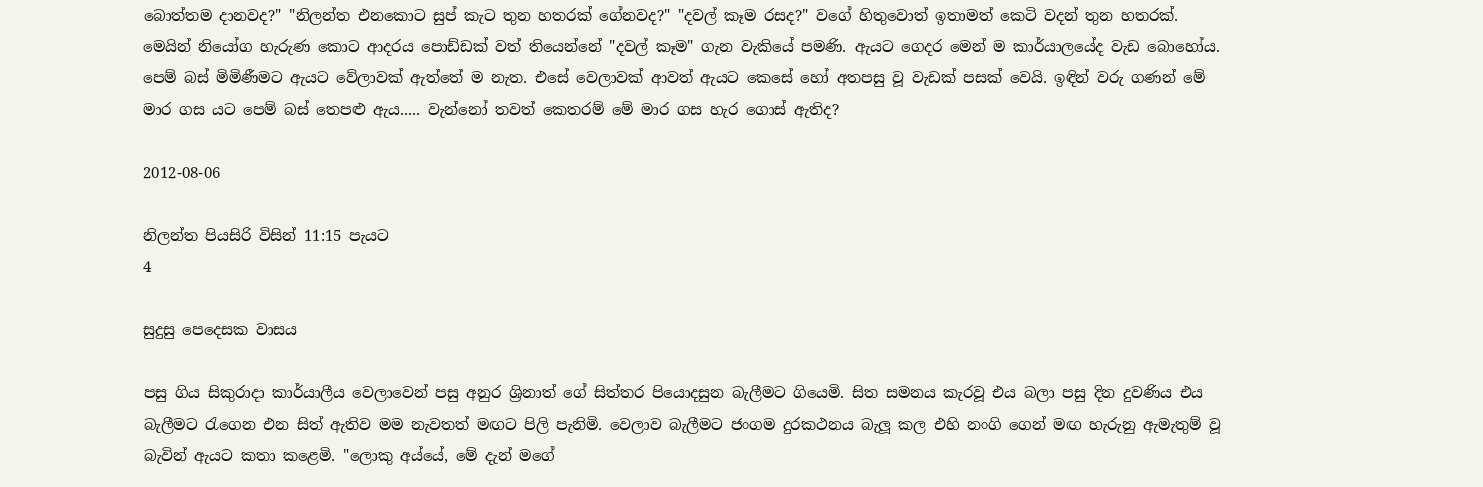බොත්තම දානවද?" "නිලන්ත එනකොට සුප් කැට තුන හතරක් ගේනවද?" "දවල් කෑම රසද?" වගේ හිතුවොත් ඉතාමත් කෙටි වදන් තුන හතරක්. මෙයින් නියෝග හැරුණ කොට ආදරය පොඩ්ඩක් වත් තියෙන්නේ "දවල් කෑම" ගැන වැකියේ පමණි. ඇයට ගෙදර මෙන් ම කාර්යාලයේද වැඩ බොහෝය. පෙම් බස් මිමිණීමට ඇයට වේලාවක් ඇත්තේ ම නැත. එසේ වෙලාවක් ආවත් ඇයට කෙසේ හෝ අතපසු වූ වැඩක් පසක් වෙයි. ඉඳින් වරු ගණන් මේ මාර ගස යට පෙම් බස් තෙපළු ඇය..... වැන්නෝ තවත් කෙතරම් මේ මාර ගස හැර ගොස් ඇතිද?

2012-08-06

නිලන්ත පියසිරි විසින් 11:15 පැයට
4

සුදුසු පෙදෙසක වාසය

පසු ගිය සිකුරාදා කාර්යාලීය වෙලාවෙන් පසු අනුර ශ්‍රිනාත් ගේ සිත්තර පියොදසුන බැලීමට ගියෙමි. සිත සමනය කැරවූ එය බලා පසු දින දුවණිය එය බැලීමට රැගෙන එන සිත් ඇතිව මම නැවතත් මඟට පිලි පැනිමි. වෙලාව බැලීමට ජංගම දුරකථනය බැලූ කල එහි නංගි ගෙන් මඟ හැරුනු ඇමැතුම් වූ බැවින් ඇයට කතා කළෙමි. "ලොකු අය්යේ, මේ දැන් මගේ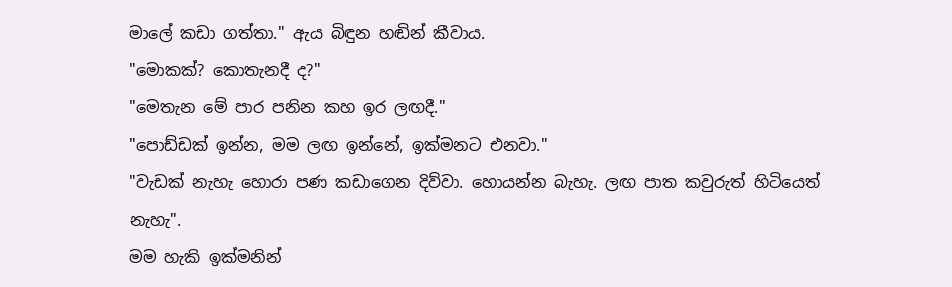මාලේ කඩා ගත්තා." ඇය බිඳුන හඬින් කීවාය.
"මොකක්? කොතැනදී ද?"
"මෙතැන මේ පාර පනින කහ ඉර ලඟදී."
"පොඩ්ඩක් ඉන්න, මම ලඟ ඉන්නේ, ඉක්මනට එනවා."
"වැඩක් නැහැ හොරා පණ කඩාගෙන දිව්වා. හොයන්න බැහැ. ලඟ පාත කවුරුත් හිටියෙත් නැහැ".
මම හැකි ඉක්මනින්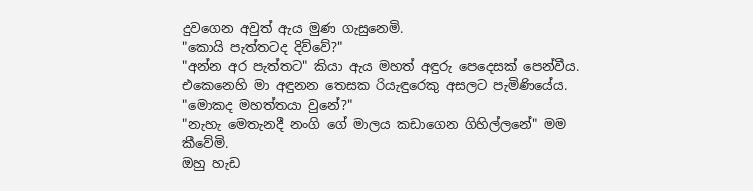දුවගෙන අවුත් ඇය මුණ ගැසුනෙමි.
"කොයි පැත්තටද දිව්වේ?"
"අන්න අර පැත්තට" කියා ඇය මහත් අඳුරු පෙදෙසක් පෙන්වීය.
එකෙනෙහි මා අඳුනන තෙසක රියැඳුරෙකු අසලට පැමිණියේය.
"මොකද මහත්තයා වුනේ?"
"නැහැ මෙතැනදී නංගි ගේ මාලය කඩාගෙන ගිහිල්ලනේ" මම කීවේමි.
ඔහු හැඩ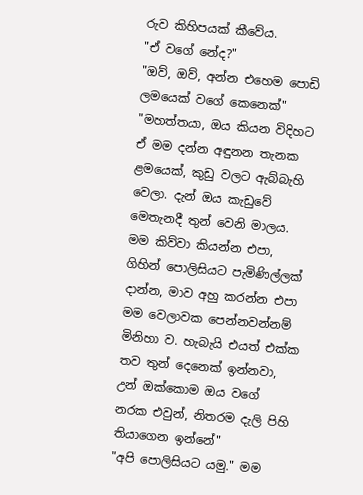රුව කිහිපයක් කීවේය.
"ඒ වගේ නේද?"
"ඔව්, ඔව්, අන්න එහෙම පොඩි ලමයෙක් වගේ කෙනෙක්"
"මහත්තයා, ඔය කියන විදිහට ඒ මම දන්න අඳුනන තැනක ළමයෙක්, කුඩු වලට ඇබ්බැහි වෙලා. දැන් ඔය කැඩුවේ මෙතැනදී තුන් වෙනි මාලය. මම කිව්වා කියන්න එපා, ගිහින් පොලිසියට පැමිණිල්ලක් දාන්න, මාව අහු කරන්න එපා මම වෙලාවක පෙන්නවන්නම් මිනිහා ව. හැබැයි එයත් එක්ක තව තුන් දෙනෙක් ඉන්නවා, උන් ඔක්කොම ඔය වගේ නරක එවුන්, නිතරම දැලි පිහි තියාගෙන ඉන්නේ"
"අපි පොලිසියට යමු." මම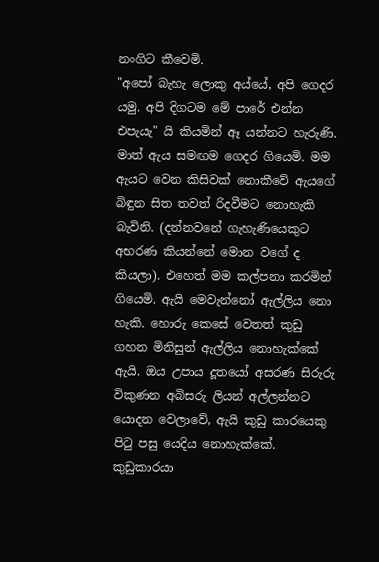නංගිට කීවෙමි.
"අපෝ බැහැ ලොකු අය්යේ, අපි ගෙදර යමු. අපි දිගටම මේ පාරේ එන්න එපැයැ" යි කියමින් ඈ යන්නට හැරුණි. මාත් ඇය සමඟම ගෙදර ගියෙමි. මම ඇයට වෙන කිසිවක් නොකීවේ ඇයගේ බිඳුන සිත තවත් රිදවීමට නොහැකි බැවිනි. (දන්නවනේ ගැහැණියෙකුට අභරණ කියන්නේ මොන වගේ ද කියලා). එහෙත් මම කල්පනා කරමින් ගියෙමි. ඇයි මෙවැන්නෝ ඇල්ලිය නො හැකි. හොරු කෙසේ වෙතත් කුඩු ගහන මිනිසුන් ඇල්ලිය නොහැක්කේ ඇයි. ඔය උපාය දූතයෝ අසරණ සිරුරු විකුණන අබිසරු ලියන් අල්ලන්නට යොදන වෙලාවේ, ඇයි කුඩු කාරයෙකු පිටු පසු යෙදිය නොහැක්කේ. කුඩුකාරයා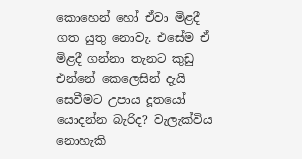කොහෙන් හෝ ඒවා මිළදී ගත යුතු නොවැ. එසේම ඒ මිළදී ගන්නා තැනට කුඩු එන්නේ කෙලෙසින් දැයි සෙවීමට උපාය දූතයෝ යොදන්න බැරිද? වැලැක්විය නොහැකි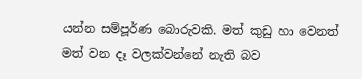යන්න සම්පූර්ණ බොරුවකි. මත් කුඩු හා වෙනත් මත් වන දෑ වලක්වන්නේ නැති බව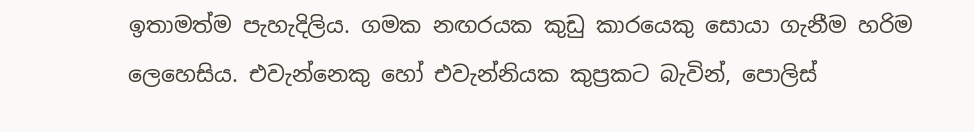ඉතාමත්ම පැහැදිලිය. ගමක නඟරයක කුඩු කාරයෙකු සොයා ගැනීම හරිම ලෙහෙසිය. එවැන්නෙකු හෝ එවැන්නියක කුප්‍රකට බැවින්, පොලිස්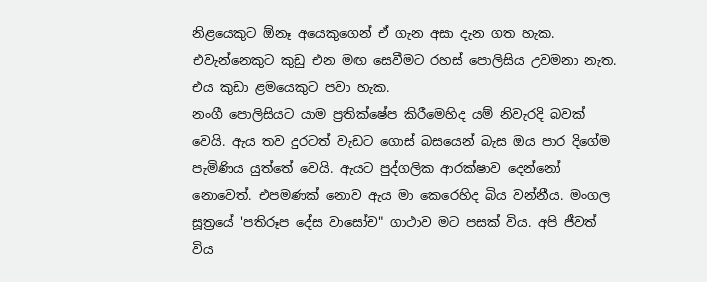නිළයෙකුට ඕනෑ අයෙකුගෙන් ඒ ගැන අසා දැන ගත හැක. එවැන්නෙකුට කුඩු එන මඟ සෙවීමට රහස් පොලිසිය උවමනා නැත. එය කුඩා ළමයෙකුට පවා හැක.
නංගී පොලිසියට යාම ප්‍රතික්ෂේප කිරීමෙහිද යම් නිවැරදි බවක් වෙයි. ඇය තව දුරටත් වැඩට ගොස් බසයෙන් බැස ඔය පාර දිගේම පැමිණිය යුත්තේ වෙයි. ඇයට පුද්ගලික ආරක්ෂාව දෙන්නෝ නොවෙත්. එපමණක් නොව ඇය මා කෙරෙහිද බිය වන්නීය. මංගල සූත්‍රයේ 'පතිරූප දේස වාසෝච" ගාථාව මට පසක් විය. අපි ජීවත් විය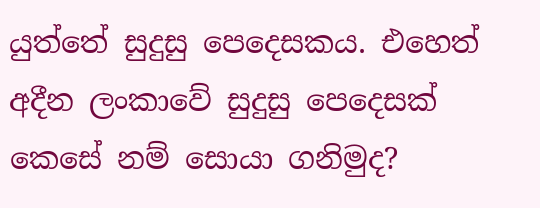යුත්තේ සුදුසු පෙදෙසකය. එහෙත් අදීන ලංකාවේ සුදුසු පෙදෙසක් කෙසේ නම් සොයා ගනිමුද?